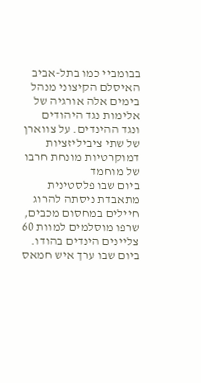בבומביי כמו בתל-אביב
האיסלם הקיצוני מנהל בימים אלה אורגיה של אלימות נגד היהודים ונגד ההינדים. על צווארן של שתי ציביליזציות דמוקרטיות מונחת חרבו של מוחמד
ביום שבו פלסטינית מתאבדת ניסתה להרוג חיילים במחסום מכבים, שרפו מוסלמים למוות 60 צליינים הינדים בהודו. ביום שבו ערך איש חמאס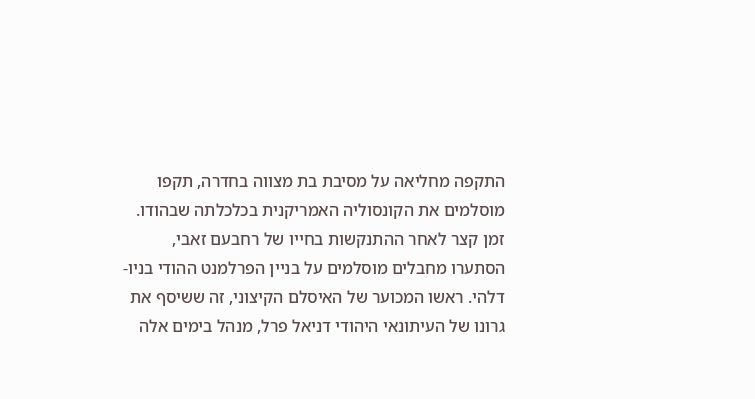התקפה מחליאה על מסיבת בת מצווה בחדרה, תקפו מוסלמים את הקונסוליה האמריקנית בכלכלתה שבהודו. זמן קצר לאחר ההתנקשות בחייו של רחבעם זאבי, הסתערו מחבלים מוסלמים על בניין הפרלמנט ההודי בניו-דלהי. ראשו המכוער של האיסלם הקיצוני, זה ששיסף את גרונו של העיתונאי היהודי דניאל פרל, מנהל בימים אלה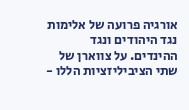אורגיה פרועה של אלימות נגד היהודים ונגד ההינדים. על צווארן של שתי הציביליזציות הללו -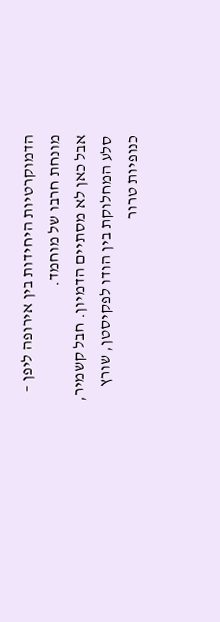הדמוקרטיות היחידות בין אירופה ליפן – מונחת חרבו של מוחמד.
אבל כאן לא מסתיים הדמיון. חבל קשמיר, סלע המחלוקת בין הודו לפקיסטן, שורץ כנופיות טרור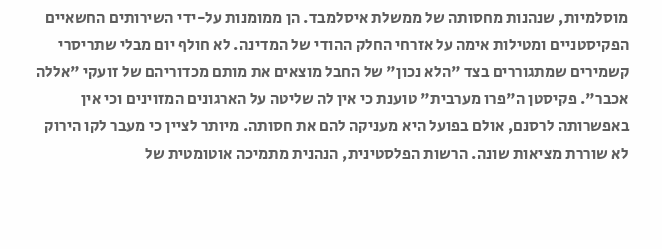מוסלמיות, שנהנות מחסותה של ממשלת איסלמבד. הן ממומנות על-ידי השירותים החשאיים הפקיסטניים ומטילות אימה על אזרחי החלק ההודי של המדינה. לא חולף יום מבלי שתריסרי קשמירים שמתגוררים בצד "הלא נכון" של החבל מוצאים את מותם מכדוריהם של זועקי "אללה אכבר". פקיסטן ה"פרו מערבית" טוענת כי אין לה שליטה על הארגונים המזוינים וכי אין באפשרותה לרסנם, אולם בפועל היא מעניקה להם את חסותה. מיותר לציין כי מעבר לקו הירוק לא שוררת מציאות שונה. הרשות הפלסטינית, הנהנית מתמיכה אוטומטית של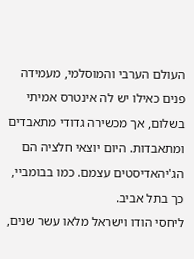העולם הערבי והמוסלמי, מעמידה פנים כאילו יש לה אינטרס אמיתי בשלום, אך מכשירה גדודי מתאבדים ומתאבדות. היום יוצאי חלציה הם הג'יהאדיסטים עצמם. כמו בבומביי, כך בתל אביב.
ליחסי הודו וישראל מלאו עשר שנים,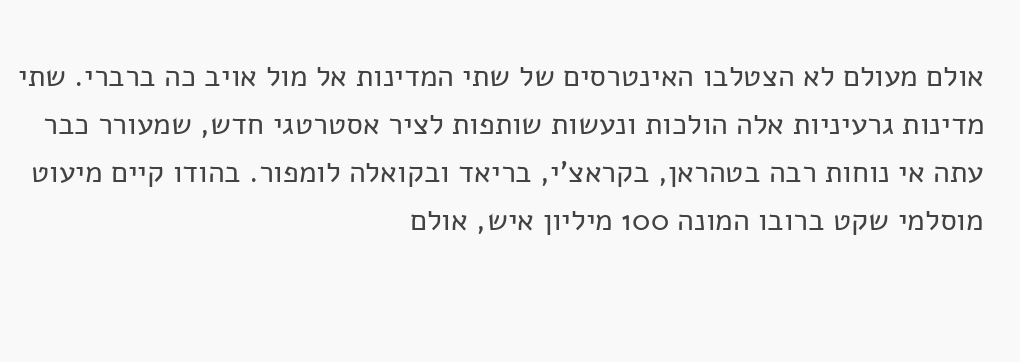אולם מעולם לא הצטלבו האינטרסים של שתי המדינות אל מול אויב כה ברברי. שתי מדינות גרעיניות אלה הולכות ונעשות שותפות לציר אסטרטגי חדש, שמעורר כבר עתה אי נוחות רבה בטהראן, בקראצ'י, בריאד ובקואלה לומפור. בהודו קיים מיעוט מוסלמי שקט ברובו המונה 100 מיליון איש, אולם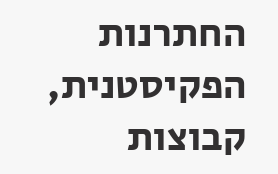החתרנות הפקיסטנית, קבוצות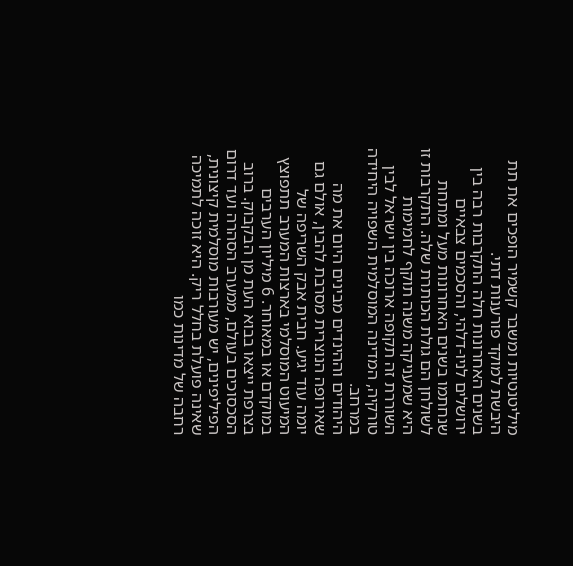מיליטנטיות ומשבר קשמיר הופכים את תת היבשת למוקד פורענות דתי.
בשנים האחרונות חלה התקרבות רבה בין ירושלים לניו-דלהי, והסכמים צבאיים שנחתמו בשנים האחרונות מעל ומתחת לשולחן הם גולת הכותרת שלה. התקרבות זו היא שמעניקה משנה תוקף לחמימות השוררת זה תקופה ארוכה בין ישראל לבין טורקיה, המדינה המוסלמית השפויה היחידה במרחב.
היהודים וההינדים מבינים היום את מה שאירופה הנוצרית מסרבת להבין, אולם גם יומה עוד יגיע. חבית אבק השריפה של המיעוט המוסלמי בארצות המערב תתפוצץ במוקדם או במאוחר. 6 מיליון הערבים בצרפת ייצאו בבוא העת מן הבקבוק. ברוב הסכסוכים בעולם, ממערב הסהרה ועד דרום הפיליפינים, יש מעורבות מוסלמית קיצונית, שאינה פועלת בחלל ריק. היא זוכה לתמיכה רחבה של מדינות כמו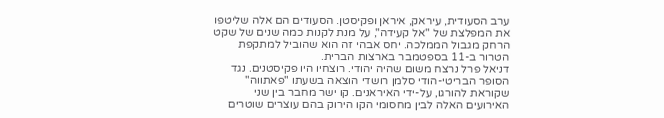ערב הסעודית, עיראק, איראן ופקיסטן. הסעודים הם אלה שליטפו את המפלצת של "אל קעידה", על מנת לקנות כמה שנים של שקט הרחק מגבול הממלכה. יחס אבהי זה הוא שהוביל למתקפת הטרור ב-11 בספטמבר בארצות הברית.
דניאל פרל נרצח משום שהיה יהודי. רוצחיו היו פקיסטנים. נגד הסופר הבריטי-הודי סלמן רושדי הוצאה בשעתו "פאתווה" שקוראת להורגו, על-ידי האיראנים. קו ישר מחבר בין שני האירועים האלה לבין מחסומי הקו הירוק בהם עוצרים שוטרים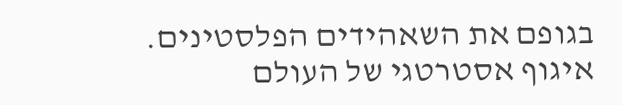בגופם את השאהידים הפלסטינים. איגוף אסטרטגי של העולם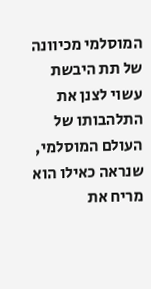המוסלמי מכיוונה של תת היבשת עשוי לצנן את התלהבותו של העולם המוסלמי, שנראה כאילו הוא מריח את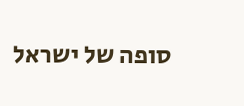סופה של ישראל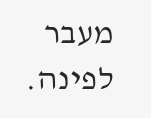מעבר לפינה.